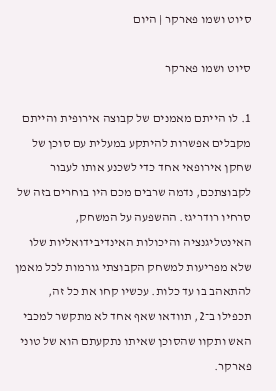סיוט ושמו פארקר | היום

סיוט ושמו פארקר

1. לו הייתם מאמנים של קבוצה אירופית והייתם מקבלים אפשרות להיתקע במעלית עם סוכן של שחקן אירופאי אחד כדי לשכנע אותו לעבור לקבוצתכם, נדמה שרבים מכם היו בוחרים בזה של סרחיו רודריגז. ההשפעה על המשחק, האינטליגנציה והיכולות האינדיבידואליות שלו שלא מפריעות למשחק הקבוצתי גורמות לכל מאמן להתאהב בו עד כלות. עכשיו קחו את כל זה, תכפילו ב־2, תוודאו שאף אחד לא מתקשר למכבי האש ותקוו שהסוכן שאיתו נתקעתם הוא של טוני פארקר.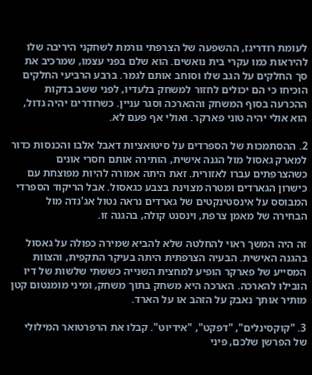לעומת רודריגז, ההשפעה של הצרפתי גורמת לשחקני היריבה שלו להיראות כמו עקרי בית נואשים. הוא שלם בפני עצמו, שמרכיב את סך החלקים על הגב שלו וסוחב אותם לגמר. ברבע הרביעי החלקים הוכיחו כי הם יכולים לחזור למשחק בלעדיו, לפני ששב בדקות ההכרעה בסוף המשחק וההארכה וסגר עניין. כשרודריגז יהיה גדול, הוא אולי יהיה טוני פארקר. ואולי אף פעם לא.

2. ההסתמכות של הספרדים על סיטואציות דאבל אלבו והכנסות כדור למארק גאסול מול הגנה אישית, הותירה אותם חסרי אונים כשהצרפתים עברו לאזורית. זאת היתה אמורה להיות מפוצחת עם כישרון הגארדים ומטרה מצוינת בצבע כגאסול. אבל הריקוד הספרדי המבוסס על אינסטינקטים של גארדים נראה נטול אג'נדה מול הבחירה של מאמן צרפת, וינסנט קולה, בהגנה זו.

זה היה המשך ראוי להחלטה שלא להביא שמירה כפולה על גאסול בהגנה האישית. הבעיה הצרפתית היתה בעיקר התקפית, והצוות המסייע של פארקר הופיע למחצית השנייה כששתי שלשות של דיו הובילו להארכה. הארכה היא משחק בתוך משחק, ומיני מומנטום קטן מותיר אותך נאבק על הזהב או על הארד.

3. "קוקסינלים", "דפקט", "אידיוט". קבלו את הרפרטואר המילולי של הפרשן שלכם, פיני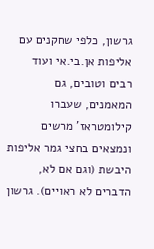גרשון, כלפי שחקנים עם אליפות אן.בי.אי ועוד רבים וטובים, גם המאמנים, שעברו קילומטראז' מרשים ונמצאים בחצי גמר אליפות היבשת (וגם אם לא, הדברים לא ראויים). גרשון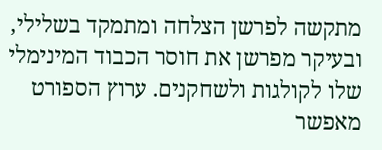מתקשה לפרשן הצלחה ומתמקד בשלילי, ובעיקר מפרשן את חוסר הכבוד המינימלי שלו לקולגות ולשחקנים. ערוץ הספורט מאפשר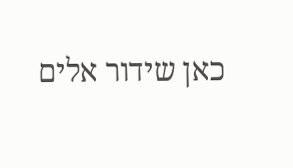כאן שידור אלים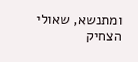ומתנשא, שאולי הצחיק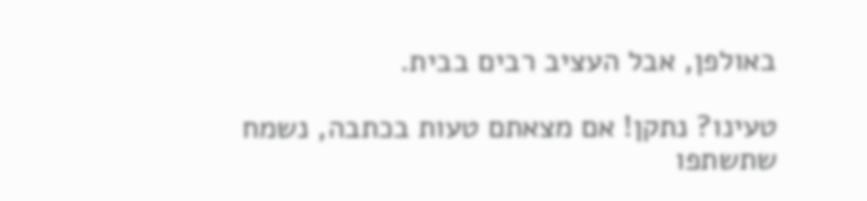באולפן, אבל העציב רבים בבית.

טעינו? נתקן! אם מצאתם טעות בכתבה, נשמח שתשתפו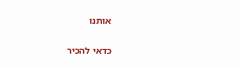אותנו

כדאי להכיר